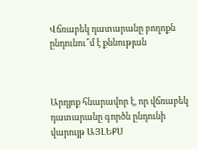Վճռաբեկ դատարանը բողոքն ընդունու՞մ է քննության



Արդյոք հնարավոր է, որ վճռաբեկ դատարանը գործն ընդունի վարույթ ԱՅԼԵՔՍ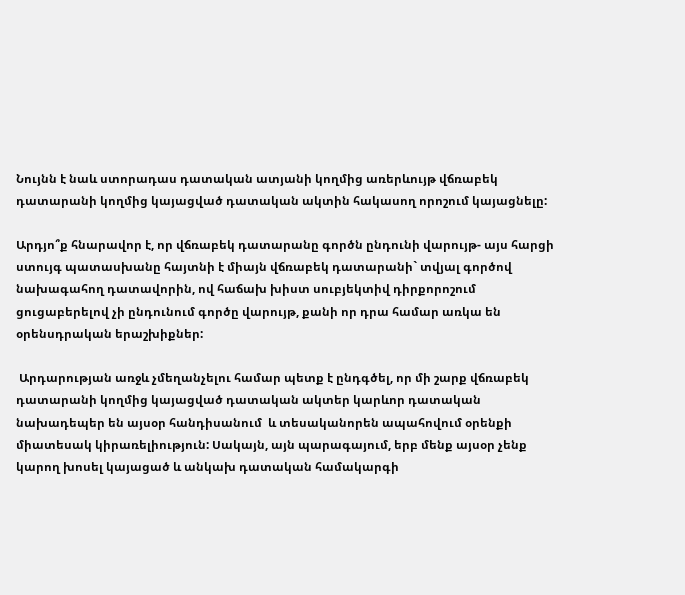Նույնն է նաև ստորադաս դատական ատյանի կողմից առերևույթ վճռաբեկ դատարանի կողմից կայացված դատական ակտին հակասող որոշում կայացնելը:

Արդյո՞ք հնարավոր է, որ վճռաբեկ դատարանը գործն ընդունի վարույթ- այս հարցի ստույգ պատասխանը հայտնի է միայն վճռաբեկ դատարանի` տվյալ գործով նախագահող դատավորին, ով հաճախ խիստ սուբյեկտիվ դիրքորոշում ցուցաբերելով չի ընդունում գործը վարույթ, քանի որ դրա համար առկա են օրենսդրական երաշխիքներ:

 Արդարության առջև չմեղանչելու համար պետք է ընդգծել, որ մի շարք վճռաբեկ դատարանի կողմից կայացված դատական ակտեր կարևոր դատական նախադեպեր են այսօր հանդիսանում  և տեսականորեն ապահովում օրենքի միատեսակ կիրառելիություն: Սակայն, այն պարագայում, երբ մենք այսօր չենք կարող խոսել կայացած և անկախ դատական համակարգի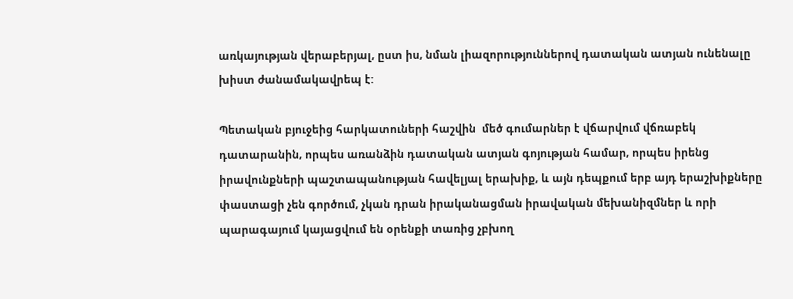առկայության վերաբերյալ, ըստ իս, նման լիազորություններով դատական ատյան ունենալը խիստ ժանամակավրեպ է:

Պետական բյուջեից հարկատուների հաշվին  մեծ գումարներ է վճարվում վճռաբեկ դատարանին, որպես առանձին դատական ատյան գոյության համար, որպես իրենց իրավունքների պաշտապանության հավելյալ երախիք, և այն դեպքում երբ այդ երաշխիքները փաստացի չեն գործում, չկան դրան իրականացման իրավական մեխանիզմներ և որի պարագայում կայացվում են օրենքի տառից չբխող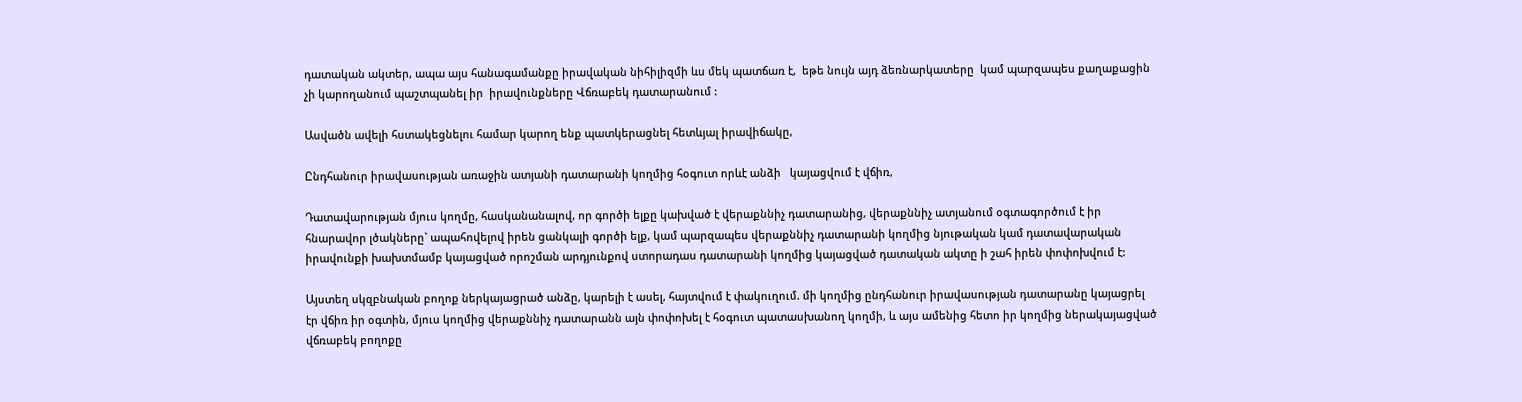դատական ակտեր, ապա այս հանագամանքը իրավական նիհիլիզմի ևս մեկ պատճառ է,  եթե նույն այդ ձեռնարկատերը  կամ պարզապես քաղաքացին չի կարողանում պաշտպանել իր  իրավունքները Վճռաբեկ դատարանում :

Ասվածն ավելի հստակեցնելու համար կարող ենք պատկերացնել հետևյալ իրավիճակը,

Ընդհանուր իրավասության առաջին ատյանի դատարանի կողմից հօգուտ որևէ անձի   կայացվում է վճիռ,

Դատավարության մյուս կողմը, հասկանանալով, որ գործի ելքը կախված է վերաքննիչ դատարանից, վերաքննիչ ատյանում օգտագործում է իր հնարավոր լծակները` ապահովելով իրեն ցանկալի գործի ելք, կամ պարզապես վերաքննիչ դատարանի կողմից նյութական կամ դատավարական իրավունքի խախտմամբ կայացված որոշման արդյունքով ստորադաս դատարանի կողմից կայացված դատական ակտը ի շահ իրեն փոփոխվում է:

Այստեղ սկզբնական բողոք ներկայացրած անձը, կարելի է ասել, հայտվում է փակուղում. մի կողմից ընդհանուր իրավասության դատարանը կայացրել էր վճիռ իր օգտին, մյուս կողմից վերաքննիչ դատարանն այն փոփոխել է հօգուտ պատասխանող կողմի, և այս ամենից հետո իր կողմից ներակայացված վճռաբեկ բողոքը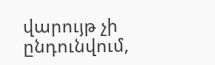վարույթ չի ընդունվում,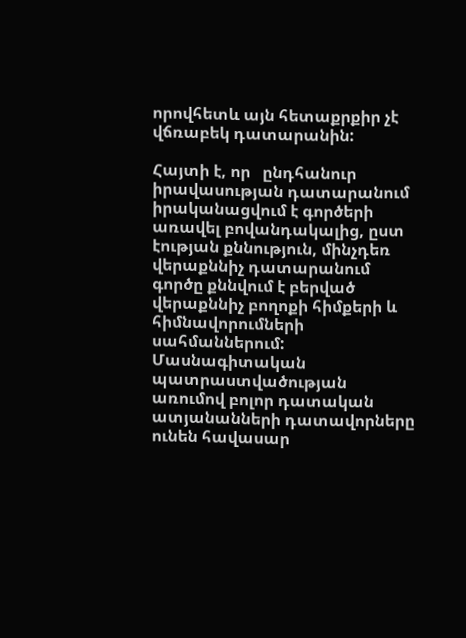որովհետև այն հետաքրքիր չէ վճռաբեկ դատարանին:

Հայտի է, որ   ընդհանուր իրավասության դատարանում իրականացվում է գործերի առավել բովանդակալից, ըստ էության քննություն, մինչդեռ վերաքննիչ դատարանում գործը քննվում է բերված վերաքննիչ բողոքի հիմքերի և հիմնավորումների սահմաններում: Մասնագիտական պատրաստվածության առումով բոլոր դատական ատյանանների դատավորները ունեն հավասար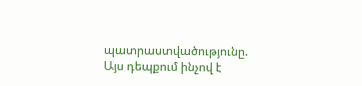պատրաստվածությունը. Այս դեպքում ինչով է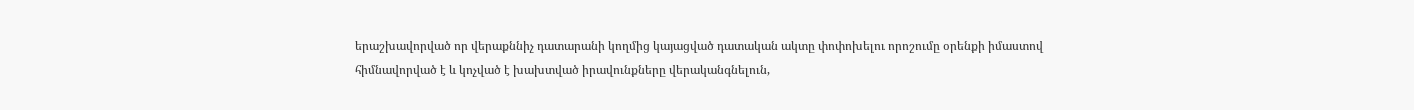երաշխավորված որ վերաքննիչ դատարանի կողմից կայացված դատական ակտը փոփոխելու որոշումը օրենքի իմաստով  հիմնավորված է և կոչված է խախտված իրավունքները վերականգնելուն,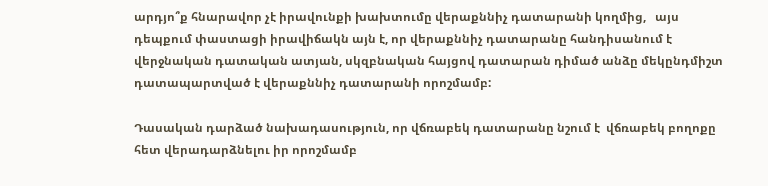արդյո՞ք հնարավոր չէ իրավունքի խախտումը վերաքննիչ դատարանի կողմից,   այս դեպքում փաստացի իրավիճակն այն է, որ վերաքննիչ դատարանը հանդիսանում է վերջնական դատական ատյան, սկզբնական հայցով դատարան դիմած անձը մեկընդմիշտ դատապարտված է վերաքննիչ դատարանի որոշմամբ:

Դասական դարձած նախադասություն, որ վճռաբեկ դատարանը նշում է  վճռաբեկ բողոքը հետ վերադարձնելու իր որոշմամբ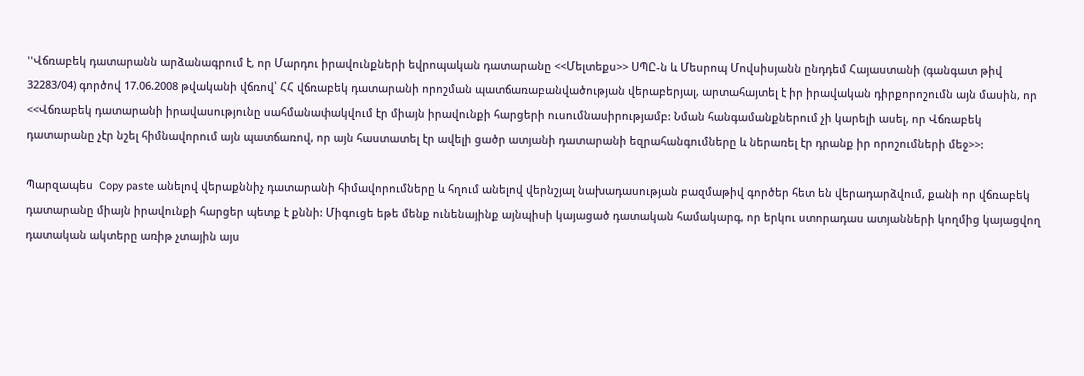''Վճռաբեկ դատարանն արձանագրում է, որ Մարդու իրավունքների եվրոպական դատարանը <<Մելտեքս>> ՍՊԸ-ն և Մեսրոպ Մովսիսյանն ընդդեմ Հայաստանի (գանգատ թիվ 32283/04) գործով 17.06.2008 թվականի վճռով՝ ՀՀ վճռաբեկ դատարանի որոշման պատճառաբանվածության վերաբերյալ, արտահայտել է իր իրավական դիրքորոշումն այն մասին, որ <<Վճռաբեկ դատարանի իրավասությունը սահմանափակվում էր միայն իրավունքի հարցերի ուսումնասիրությամբ: Նման հանգամանքներում չի կարելի ասել, որ Վճռաբեկ դատարանը չէր նշել հիմնավորում այն պատճառով, որ այն հաստատել էր ավելի ցածր ատյանի դատարանի եզրահանգումները և ներառել էր դրանք իր որոշումների մեջ>>:

Պարզապես  Copy paste անելով վերաքննիչ դատարանի հիմավորումները և հղում անելով վերնշյալ նախադասության բազմաթիվ գործեր հետ են վերադարձվում, քանի որ վճռաբեկ դատարանը միայն իրավունքի հարցեր պետք է քննի: Միգուցե եթե մենք ունենայինք այնպիսի կայացած դատական համակարգ, որ երկու ստորադաս ատյանների կողմից կայացվող դատական ակտերը առիթ չտային այս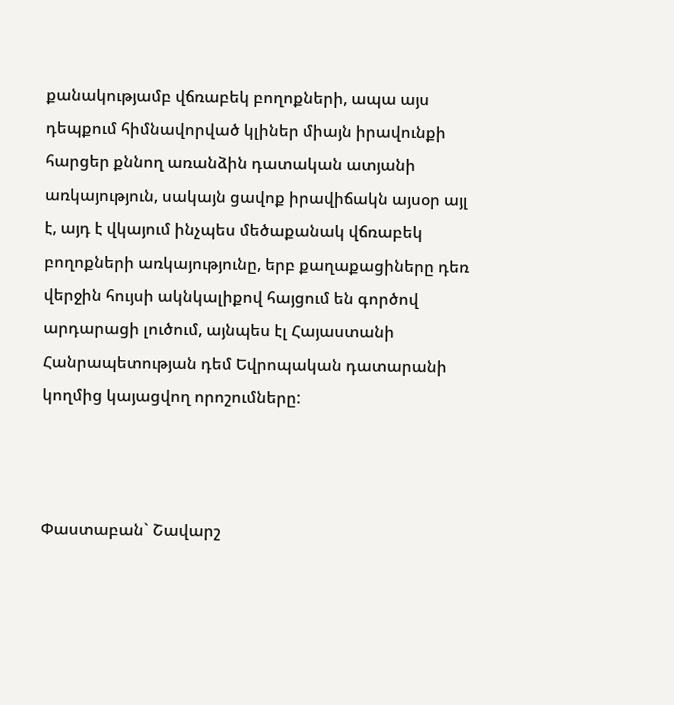քանակությամբ վճռաբեկ բողոքների, ապա այս դեպքում հիմնավորված կլիներ միայն իրավունքի հարցեր քննող առանձին դատական ատյանի առկայություն, սակայն ցավոք իրավիճակն այսօր այլ է, այդ է վկայում ինչպես մեծաքանակ վճռաբեկ բողոքների առկայությունը, երբ քաղաքացիները դեռ վերջին հույսի ակնկալիքով հայցում են գործով արդարացի լուծում, այնպես էլ Հայաստանի Հանրապետության դեմ Եվրոպական դատարանի կողմից կայացվող որոշումները:



Փաստաբան` Շավարշ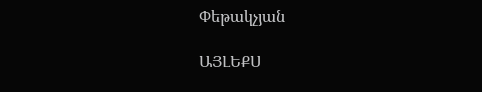Փեթակչյան

ԱՅԼԵՔՍ